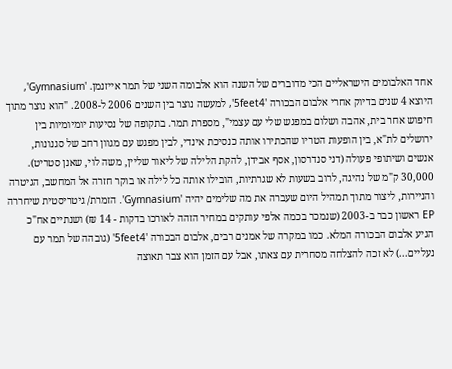אחד האלבומים הישראליים הכי מדוברים של השנה הוא אלבומה השני של תמר אייזנמן. 'Gymnasium', היוצא 4 שנים בדיוק אחרי אלבום הבכורה '5feet4', למעשה נוצר בין השנים 2006 ל-2008. "הוא נוצר מתוך חיפוש אחר בית, אהבה ושלום במפגש שלי עם עצמי", מספרת תמר. בתקופה של נסיעות יומיומיות בין ירושלים לת"א, בין הופעות הטריו שהכתירו אותה כנסיכת אינדי, לבין מפגש עם מגוון רחב של סגנונות, אנשים ושיתופי פעולה (דני סנדרסון, אסף אבידן, להקת הלילה של ליאור שליין, משה לוי, שאנן סטריט). 30,000 ק"מ של נהיגה, לרוב בשעות לא שגרתיות, הובילו אותה כל לילה או בוקר חזרה אל המחשב, הגיטרה והניירות, ליצור מתוך תמהיל היום שעברה את מה שלימים יהיה 'Gymnasium'. הזמרת/ גיטריסטית שיחררה EP ראשון כבר ב-2003 (שנמכר בכמה אלפי עותקים במחיר הזהה לאורכו בדקות - 14 ₪) ושנתיים אח"כ הגיע אלבום הבכורה המלא. כמו במקרה של אמנים רבים, אלבום הבכורה '5feet4' (גובהה של תמר עם נעליים...) לא זכה להצלחה מסחרית עם צאתו, אבל עם הזמן הוא צבר תאוצה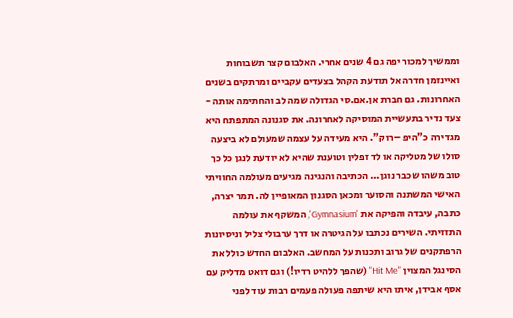וממשיך למכור יפה גם 4 שנים אחרי. האלבום קצר תשבוחות ואיינזמן חדרה אל תודעת הקהל בצעדים עקביים ומרתקים בשנים האחרונות. גם חברת אן.אם.סי הגדולה שמה לב והחתימה אותה - צעד נדיר בתעשיית המוסיקה לאחרונה. את סגנונה המתפתח היא מגדירה כ"היפ –רוק". היא מעידה על עצמה שמעולם לא ביצעה סולו של מטליקה או לד זפלין וטוענת שהיא לא יודעת לנגן כל כך טוב משהו שכבר נוגן... הכתיבה והנגינה מגיעים מעולמה החוויתי האישי המשתנה והסוער ומכאן הסגנון המאופיין לה. תמר יצרה, כתבה, עיבדה והפיקה את 'Gymnasium', המשקף את עולמה התזזיתי. השירים נכתבו על הגיטרה או דרך ערבולי צליל וניסיונות הרפתקנים של גרוב ותכנות על המחשב. האלבום החדש כולל את הסינגל המצוין "Hit Me" (שהפך ללהיט רדיו!) וגם דואט מדליק עם אסף אבידן, איתו היא שיתפה פעולה פעמים רבות עוד לפני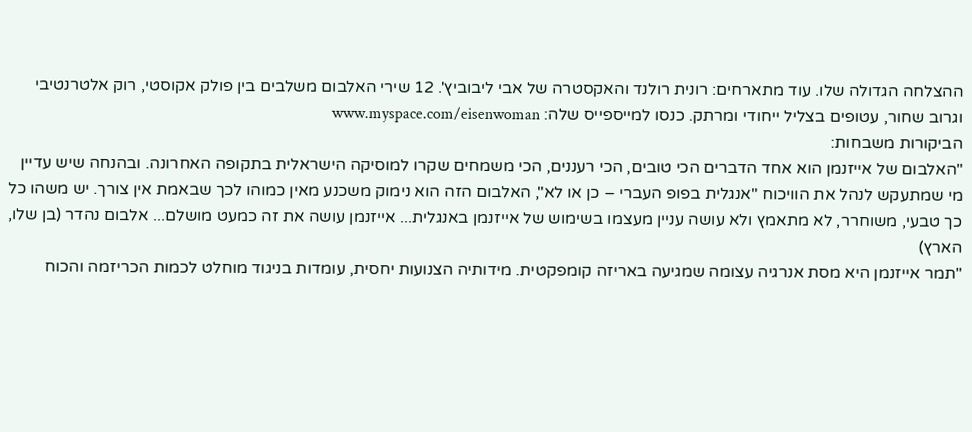ההצלחה הגדולה שלו. עוד מתארחים: רונית רולנד והאקסטרה של אבי ליבוביץ'. 12 שירי האלבום משלבים בין פולק אקוסטי, רוק אלטרנטיבי וגרוב שחור, עטופים בצליל ייחודי ומרתק. כנסו למייספייס שלה: www.myspace.com/eisenwoman
הביקורות משבחות:
"האלבום של אייזנמן הוא אחד הדברים הכי טובים, הכי רעננים, הכי משמחים שקרו למוסיקה הישראלית בתקופה האחרונה. ובהנחה שיש עדיין מי שמתעקש לנהל את הוויכוח "אנגלית בפופ העברי – כן או לא", האלבום הזה הוא נימוק משכנע מאין כמוהו לכך שבאמת אין צורך. יש משהו כל כך טבעי, משוחרר, לא מתאמץ ולא עושה עניין מעצמו בשימוש של אייזנמן באנגלית... אייזנמן עושה את זה כמעט מושלם... אלבום נהדר (בן שלו, הארץ)
"תמר אייזנמן היא מסת אנרגיה עצומה שמגיעה באריזה קומפקטית. מידותיה הצנועות יחסית, עומדות בניגוד מוחלט לכמות הכריזמה והכוח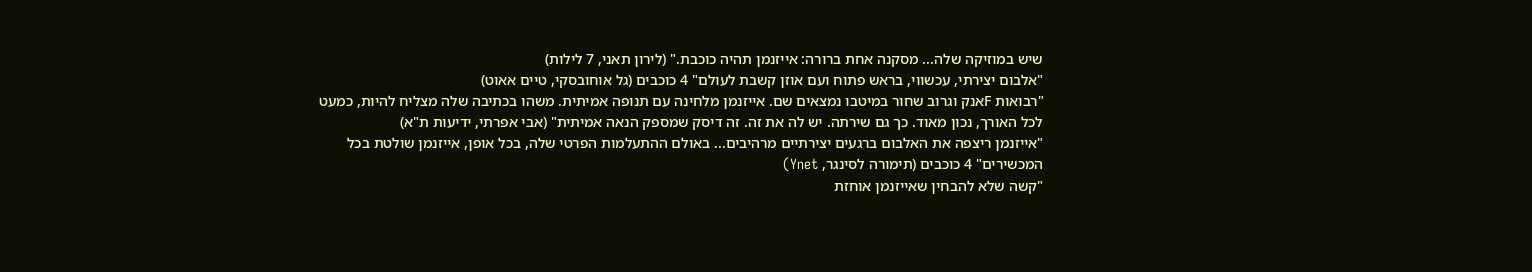שיש במוזיקה שלה... מסקנה אחת ברורה: אייזנמן תהיה כוכבת." (לירון תאני, 7 לילות)
"אלבום יצירתי, עכשווי, בראש פתוח ועם אוזן קשבת לעולם" 4 כוכבים (גל אוחובסקי, טיים אאוט)
"רבואות Fאנק וגרוב שחור במיטבו נמצאים שם. אייזנמן מלחינה עם תנופה אמיתית. משהו בכתיבה שלה מצליח להיות, כמעט לכל האורך, נכון מאוד. כך גם שירתה. יש לה את זה. זה דיסק שמספק הנאה אמיתית" (אבי אפרתי, ידיעות ת"א)
"אייזנמן ריצפה את האלבום ברגעים יצירתיים מרהיבים... באולם ההתעלמות הפרטי שלה, בכל אופן, אייזנמן שולטת בכל המכשירים" 4 כוכבים (תימורה לסינגר, Ynet)
"קשה שלא להבחין שאייזנמן אוחזת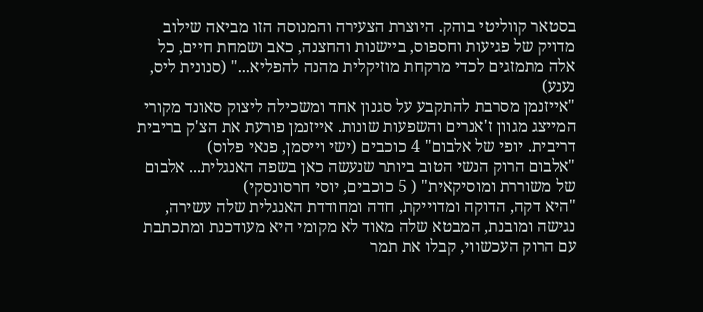בסטאר קווליטי בוהק. היוצרת הצעירה והמנוסה הזו מביאה שילוב מדויק של פגיעות וחספוס, ביישנות והחצנה, כאב ושמחת חיים, כל אלה מתמזגים לכדי מרקחת מוזיקלית מהנה להפליא..." (סנונית ליס, נענע)
"אייזנמן מסרבת להתקבע על סגנון אחד ומשכילה ליצוק סאונד מקורי המייצג מגוון ז'אנרים והשפעות שונות. אייזנמן פורעת את הצ'ק בריבית דריבית. יופי של אלבום" 4 כוכבים (ישי וייסמן, פנאי פלוס)
"אלבום הרוק הנשי הטוב ביותר שנעשה כאן בשפה האנגלית... אלבום של משוררת ומוסיקאית" ( 5 כוכבים, יוסי חרסונסקי)
"היא דקה, הדוקה ומדוייקת, חדה ומחודדת האנגלית שלה עשירה, נגישה ומובנת, המבטא שלה מאוד לא מקומי היא מעודכנת ומתכתבת עם הרוק העכשווי, קבלו את תמר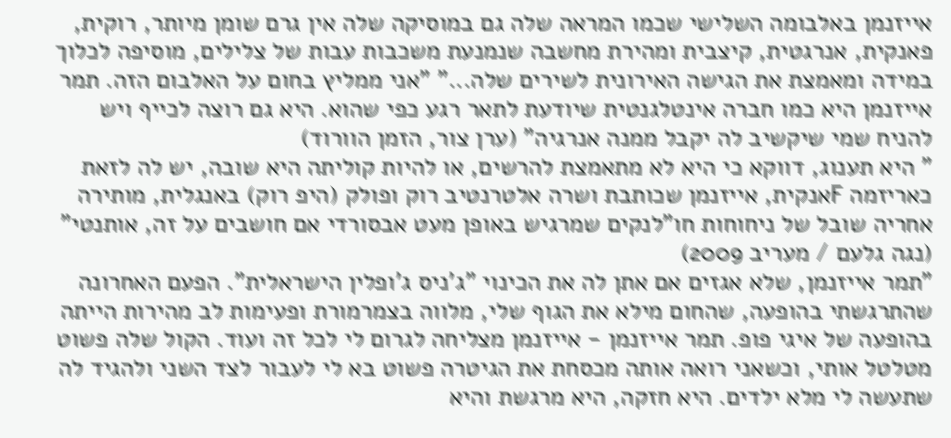אייזנמן באלבומה השלישי שכמו המראה שלה גם במוסיקה שלה אין גרם שומן מיותר, רוקית, פאנקית, אנרגטית, קיצבית ומהירת מחשבה שנמנעת משכבות עבות של צלילים, מוסיפה לכלוך במידה ומאמצת את הגישה האירונית לשירים שלה..." "אני ממליץ בחום על האלבום הזה. תמר אייזנמן היא כמו חברה אינטלגנטית שיודעת לתאר רגע כפי שהוא. היא גם רוצה לכייף ויש להניח שמי שיקשיב לה יקבל ממנה אנרגיה" (ערן צור, הזמן הוורוד)
" היא תענוג, דווקא כי היא לא מתאמצת להרשים, או להיות קוליתה היא שובה, יש לה לזאת כאריזמה Fאנקית, אייזנמן שכותבת ושרה אלטרנטיב רוק ופולק (היפ רוק) באנגלית, מותירה אחריה שובל של ניחוחות חו"לנקים שמרגיש באופן מעט אבסורדי אם חושבים על זה, אותנטי" (נגה גלעם / מעריב 2009)
"תמר אייזנמן, שלא אגזים אם אתן לה את הכינוי "ג'ניס ג'ופלין הישראלית". הפעם האחרונה שהתרגשתי בהופעה, שהחום מילא את הגוף שלי, מלווה בצמרמורת ופעימות לב מהירות הייתה בהופעה של איגי פופ. תמר אייזנמן - אייזנמן מצליחה לגרום לי לכל זה ועוד. הקול שלה פשוט מטלטל אותי, וכשאני רואה אותה מכסחת את הגיטרה פשוט בא לי לעבור לצד השני ולהגיד לה שתעשה לי מלא ילדים. היא חזקה, היא מרגשת והיא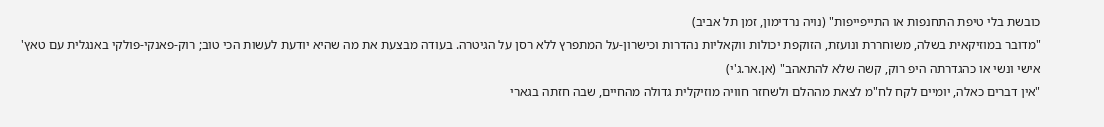כובשת בלי טיפת התחנפות או התייפייפות" (נויה נרדימון, זמן תל אביב)
"מדובר במוזיקאית בשלה, משוחררת ונועזת, הזוקפת יכולות ווקאליות נהדרות וכישרון-על המתפרץ ללא רסן על הגיטרה. בעודה מבצעת את מה שהיא יודעת לעשות הכי טוב; רוק-פאנקי-פולקי באנגלית עם טאץ' אישי ונשי או כהגדרתה היפ רוק, קשה שלא להתאהב" (אן.אר.ג'י)
"אין דברים כאלה, יומיים לקח לח"מ לצאת מההלם ולשחזר חוויה מוזיקלית גדולה מהחיים, שבה חזתה בגארי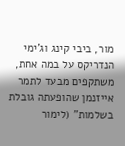מור, ביבי קינג וג'ימי הנדריקס על במה אחת, משתקפים מבעד לתמר אייזנמן שהופעתה גובלת בשלמות" (לימור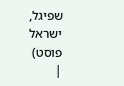שפיגל, ישראל פוסט)
|